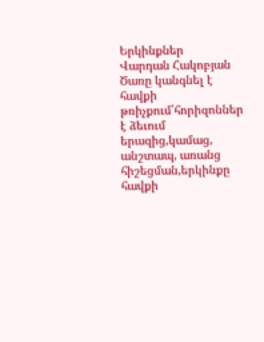Երկինքներ
Վարդան Հակոբյան
Ծառը կանգնել է հավքի թռիչքում՝հորիզոններ է ձեւում երազից,կամաց, անշտապ, առանց հիշեցման,երկինքը հավքի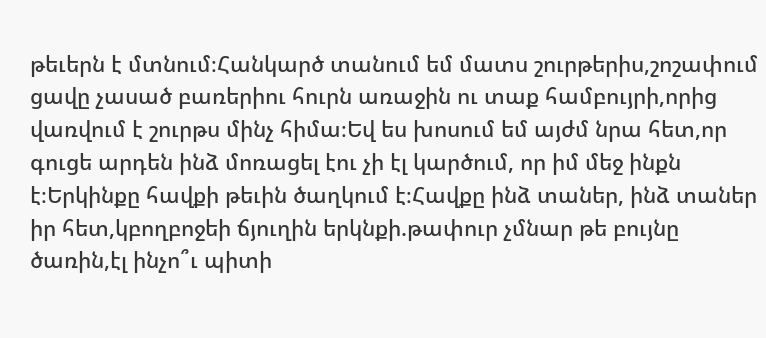թեւերն է մտնում։Հանկարծ տանում եմ մատս շուրթերիս,շոշափում ցավը չասած բառերիու հուրն առաջին ու տաք համբույրի,որից վառվում է շուրթս մինչ հիմա։Եվ ես խոսում եմ այժմ նրա հետ,որ գուցե արդեն ինձ մոռացել էու չի էլ կարծում, որ իմ մեջ ինքն է։Երկինքը հավքի թեւին ծաղկում է։Հավքը ինձ տաներ, ինձ տաներ իր հետ,կբողբոջեի ճյուղին երկնքի.թափուր չմնար թե բույնը ծառին,էլ ինչո՞ւ պիտի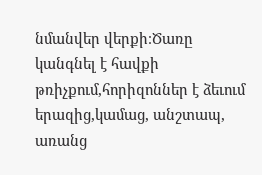նմանվեր վերքի։Ծառը կանգնել է հավքի թռիչքում,հորիզոններ է ձեւում երազից,կամաց, անշտապ, առանց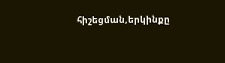հիշեցման,երկինքը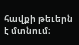հավքի թեւերն է մտնում։